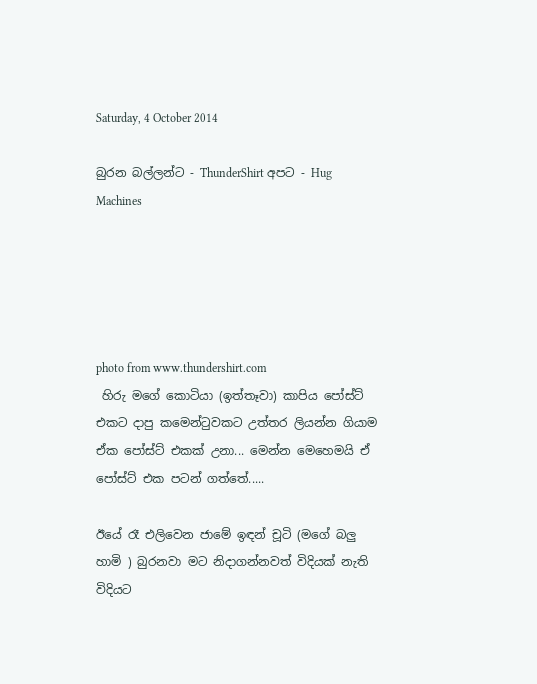Saturday, 4 October 2014

බුරන බල්ලන්ට - ThunderShirt අපට - Hug Machines





photo from www.thundershirt.com
 හිරු මගේ කොටියා (ඉත්තෑවා) කාපිය පෝස්ට් එකට දාපු කමෙන්ටුවකට උත්තර ලියන්න ගියාම ඒක පෝස්ට් එකක් උනා... මෙන්න මෙහෙමයි ඒ පෝස්ට් එක පටන් ගත්තේ.....

ඊයේ රෑ එලිවෙන ජාමේ ඉඳන් චූටි (මගේ බලු හාමි ) බුරනවා මට නිදාගන්නවත් විදියක් නැති විදියට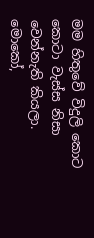මම හිතුවේ විදුලි කොට කොටා වැස්ස නිසා වෙන්නැති කියලා.
මොකෝ,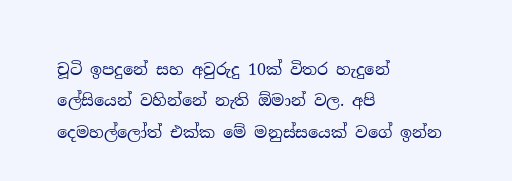චූටි ඉපදුනේ සහ අවුරුදු 10ක් විතර හැදුනේ ලේසියෙන් වහින්නේ නැති ඕමාන් වල. අපි දෙමහල්ලෝත් එක්ක මේ මනුස්සයෙක් වගේ ඉන්න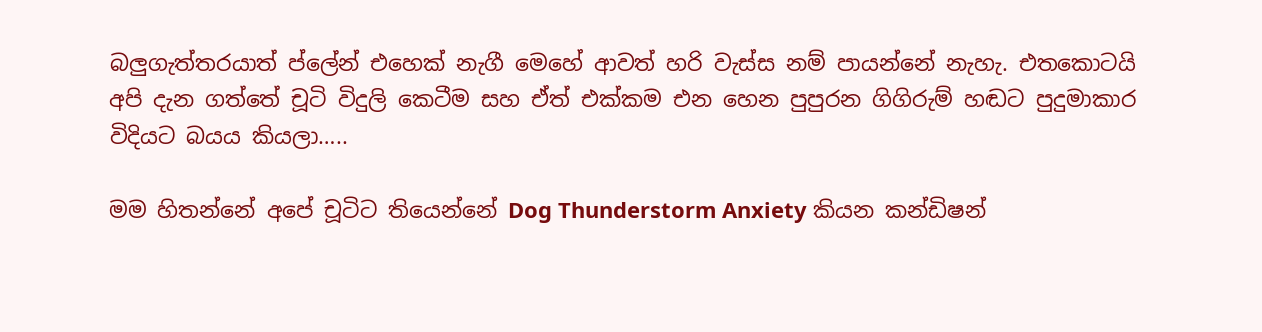බලුගැත්තරයාත් ප්ලේන් එහෙක් නැගී මෙහේ ආවත් හරි වැස්ස නම් පායන්නේ නැහැ. එතකොටයි අපි දැන ගත්තේ චූටි විදුලි කෙටීම සහ ඒත් එක්කම එන හෙන පුපුරන ගිගිරුම් හඬට පුදුමාකාර විදියට බයය කියලා…..

මම හිතන්නේ අපේ චූටිට තියෙන්නේ Dog Thunderstorm Anxiety කියන කන්ඩිෂන්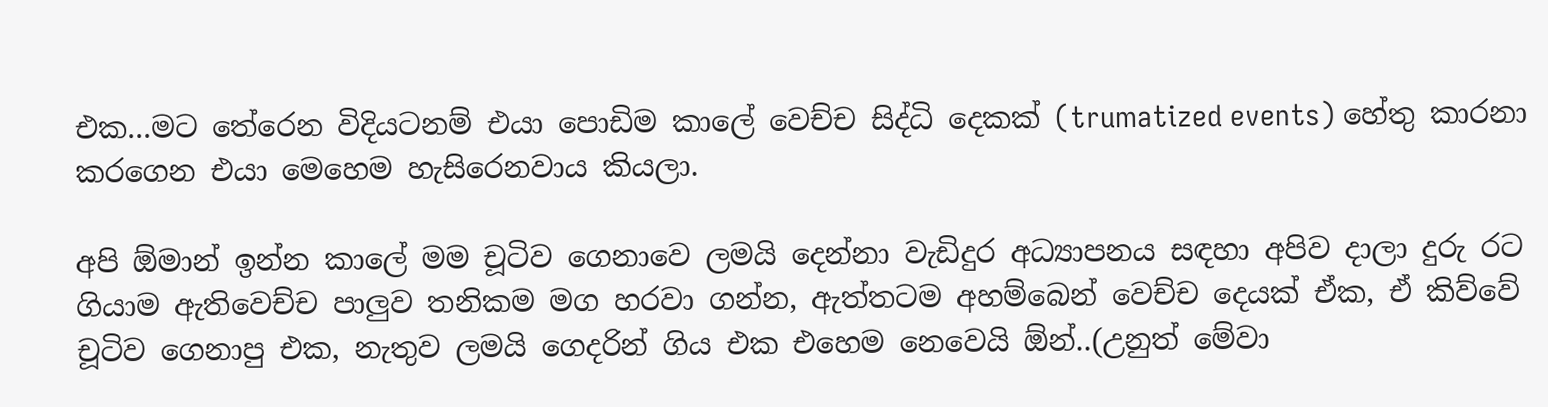එක...මට තේරෙන විදියටනම් එයා පොඩිම කාලේ වෙච්ච සිද්ධි දෙකක් (trumatized events) හේතු කාරනා කරගෙන එයා මෙහෙම හැසිරෙනවාය කියලා.

අපි ඕමාන් ඉන්න කාලේ මම චූටිව ගෙනාවෙ ලමයි දෙන්නා වැඩිදුර අධ්‍යාපනය සඳහා අපිව දාලා දුරු රට ගියාම ඇතිවෙච්ච පාලුව තනිකම මග හරවා ගන්න, ඇත්තටම අහම්බෙන් වෙච්ච දෙයක් ඒක, ඒ කිව්වේ චූටිව ගෙනාපු එක, නැතුව ලමයි ගෙදරින් ගිය එක එහෙම නෙවෙයි ඕන්..(උනුත් මේවා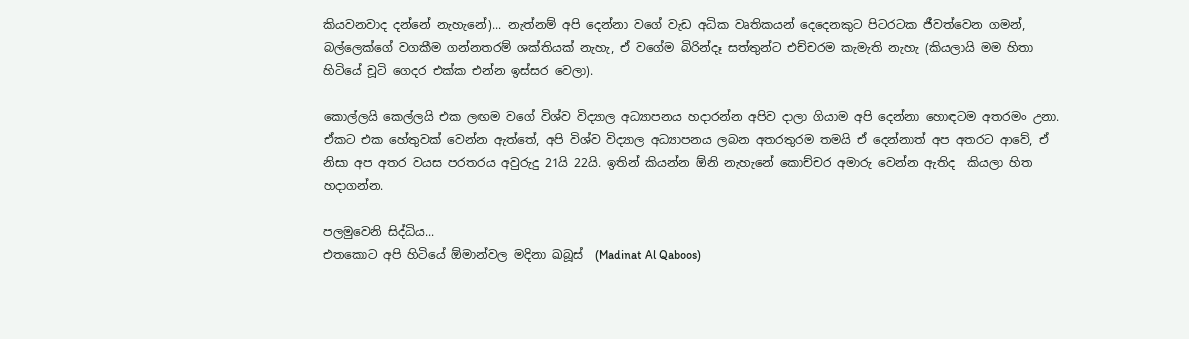කියවනවාද දන්නේ නැහැනේ)... නැත්නම් අපි දෙන්නා වගේ වැඩ අධික වෘතිකයන් දෙදෙනකුට පිටරටක ජීවත්වෙන ගමන්, බල්ලෙක්ගේ වගකීම ගන්නතරම් ශක්තියක් නැහැ, ඒ වගේම බිරින්දෑ සත්තුන්ට එච්චරම කැමැති නැහැ (කියලායි මම හිතා හිටියේ චූටි ගෙදර එක්ක එන්න ඉස්සර වෙලා).

කොල්ලයි කෙල්ලයි එක ලඟම වගේ විශ්ව විද්‍යාල අධ්‍යාපනය හදාරන්න අපිව දාලා ගියාම අපි දෙන්නා හොඳටම අතරමං උනා. ඒකට එක හේතුවක් වෙන්න ඇත්තේ, අපි විශ්ව විද්‍යාල අධ්‍යාපනය ලබන අතරතුරම තමයි ඒ දෙන්නාත් අප අතරට ආවේ, ඒ නිසා අප අතර වයස පරතරය අවුරුදු 21යි 22යි. ඉතින් කියන්න ඕනි නැහැනේ කොච්චර අමාරු වෙන්න ඇතිද  කියලා හිත හදාගන්න.

පලමුවෙනි සිද්ධිය...
එතකොට අපි හිටියේ ඕමාන්වල මදිනා ඛබූස්  (Madinat Al Qaboos)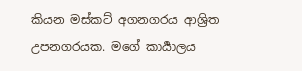කියන මස්කට් අගනගරය ආශ්‍රිත උපනගරයක. මගේ කාර්‍යාලය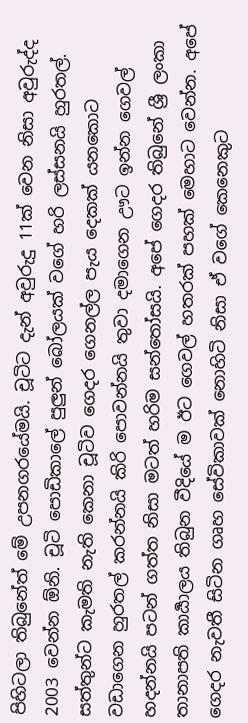පිහිටලා තිබුනේත් මේ උපනගරයේමයි. චූටිට දැන් අවුරුදු 11ක් වෙන නිසා අවුරුද්ද 2003 වෙන්න ඕනි. චූටි පොඩිකාලේ පුලුන් බෝලයක් වගේ හරි ලස්සනයි හුරතල්. සත්තුන්ට කැමති නැති කෙනා චූටිව ගෙදර ගෙනල්ල පැය දෙකක් යනකොට වඩාගෙන හුරතල් කරන්නයි කිරි පොවන්නයි තුවා දමාගෙන ඌට ඉන්න ගෙවල් හදන්නයි පටන් ගත්ත නිසා මටත් හරිම සන්තෝසයි. අපේ ගෙදර තිබුනේ ශ්‍රී ලංකා තානාපති කාර්‍යාලය තිබුන වීදියේ ම ඊට ගෙවල් හතරක් පහක් මෙහාට වෙන්න. අපේ ගෙදර නැවතී සිටින ගෘහ සේවිකාවක් නොහිටි නිසා ඒ වගේ කෙනෙකුට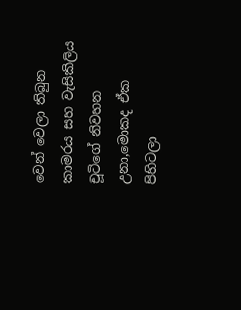වෙන් වෙලා තිබුන කාමරය සහ වැසිකිලිය චූටිගේ නිවහන උනා,මොකද ඒක පිහිටලා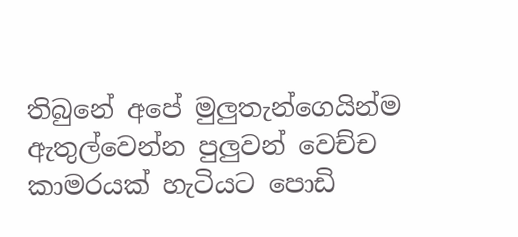තිබුනේ අපේ මුලුතැන්ගෙයින්ම ඇතුල්වෙන්න පුලුවන් වෙච්ච කාමරයක් හැටියට පොඩි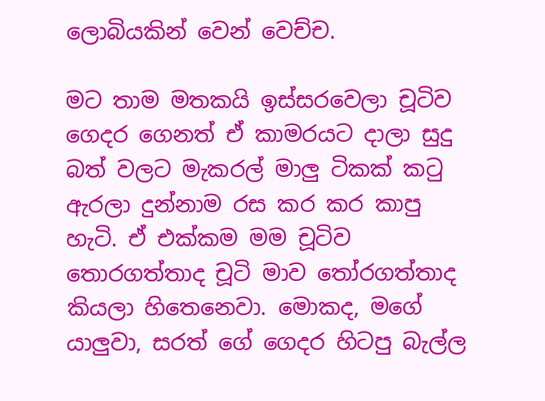ලොබියකින් වෙන් වෙච්ච.

මට තාම මතකයි ඉස්සරවෙලා චූටිව ගෙදර ගෙනත් ඒ කාමරයට දාලා සුදු බත් වලට මැකරල් මාලු ටිකක් කටු ඇරලා දුන්නාම රස කර කර කාපු හැටි. ඒ එක්කම මම චූටිව තොරගත්තාද චූටි මාව තෝරගත්තාද කියලා හිතෙනෙවා. මොකද, මගේ යාලුවා, සරත් ගේ ගෙදර හිටපු බැල්ල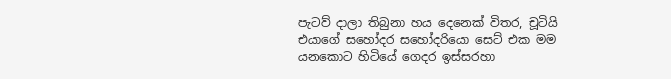පැටව් දාලා තිබුනා හය දෙනෙක් විතර, චූටියි එයාගේ සහෝදර සහෝදරියො සෙට් එක මම යනකොට හිටියේ ගෙදර ඉස්සරහා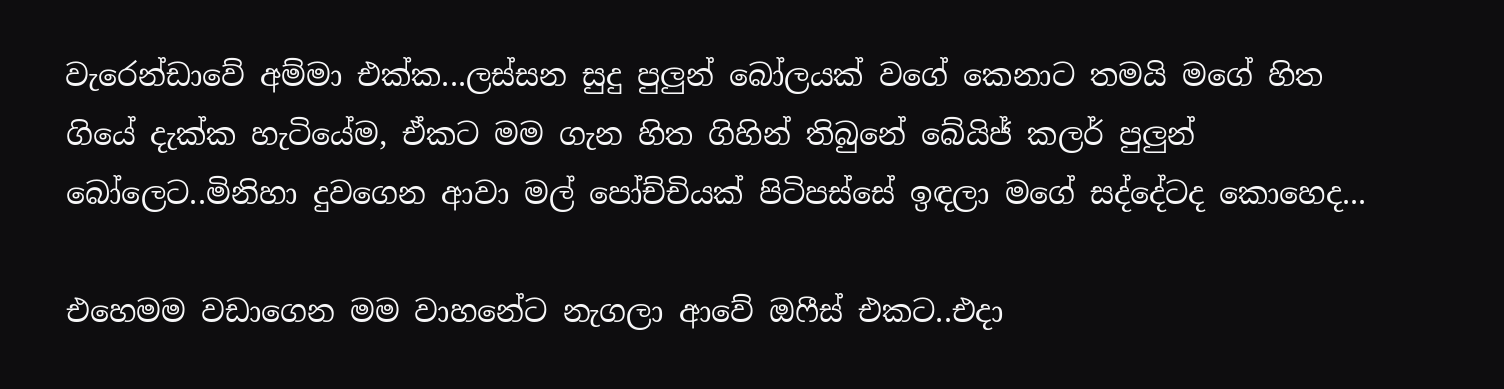වැරෙන්ඩාවේ අම්මා එක්ක...ලස්සන සුදු පුලුන් බෝලයක් වගේ කෙනාට තමයි මගේ හිත ගියේ දැක්ක හැටියේම, ඒකට මම ගැන හිත ගිහින් තිබුනේ බේයිජ් කලර් පුලුන් බෝලෙට..මිනිහා දුවගෙන ආවා මල් පෝච්චියක් පිටිපස්සේ ඉඳලා මගේ සද්දේටද කොහෙද...

එහෙමම වඩාගෙන මම වාහනේට නැගලා ආවේ ඔෆීස් එකට..එදා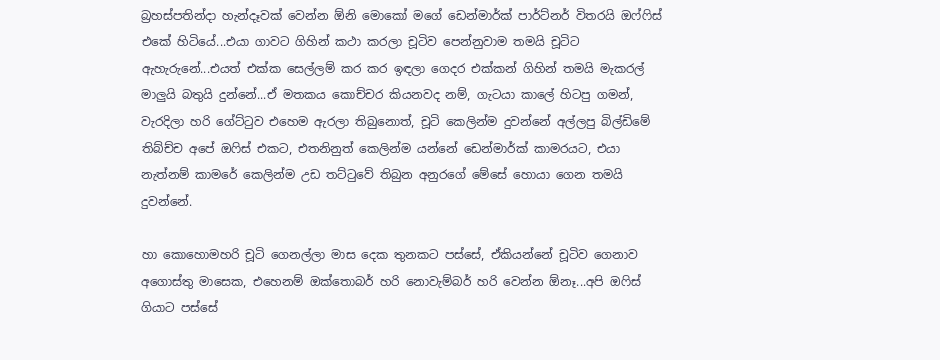බ්‍රහස්පතින්දා හැන්දෑවක් වෙන්න ඕනි මොකෝ මගේ ඩෙන්මාර්ක් පාර්ට්නර් විතරයි ඔෆ්ෆිස් එකේ හිටියේ...එයා ගාවට ගිහින් කථා කරලා චූටිව පෙන්නුවාම තමයි චූටිට ඇහැරුනේ...එයත් එක්ක සෙල්ලම් කර කර ඉඳලා ගෙදර එක්කන් ගිහින් තමයි මැකරල් මාලුයි බතුයි දුන්නේ...ඒ මතකය කොච්චර කියනවද නම්, ගැටයා කාලේ හිටපු ගමන්, වැරදිලා හරි ගේට්ටුව එහෙම ඇරලා තිබුනොත්, චූටි කෙලින්ම දුවන්නේ අල්ලපු බිල්ඩිමේ තිබ්ච්ච අපේ ඔෆිස් එකට, එතනිනුත් කෙලින්ම යන්නේ ඩෙන්මාර්ක් කාමරයට, එයා නැත්නම් කාමරේ කෙලින්ම උඩ තට්ටුවේ තිබුන අනුරගේ මේසේ හොයා ගෙන තමයි දුවන්නේ.

හා කොහොමහරි චූටි ගෙනල්ලා මාස දෙක තුනකට පස්සේ, ඒකියන්නේ චූටිව ගෙනාව අගොස්තු මාසෙක, එහෙනම් ඔක්තොබර් හරි නොවැම්බර් හරි වෙන්න ඕනෑ...අපි ඔෆිස් ගියාට පස්සේ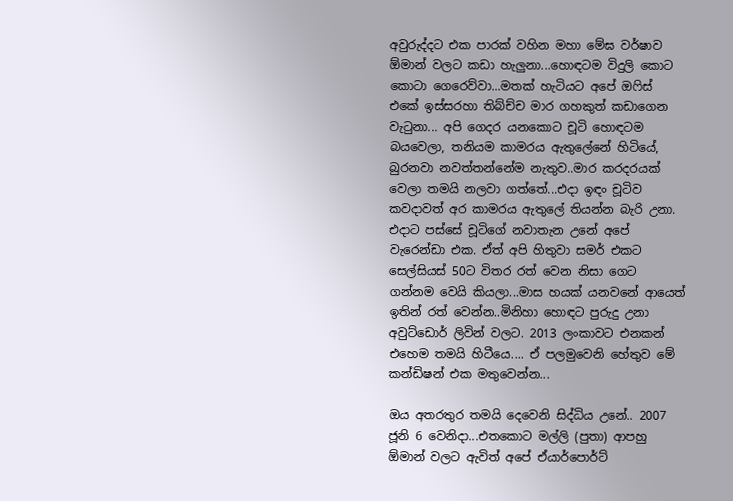අවුරුද්දට එක පාරක් වහින මහා මේඝ වර්ෂාව ඕමාන් වලට කඩා හැලුනා...හොඳටම විදුලි කොට කොටා ගෙරෙව්වා...මතක් හැටියට අපේ ඔෆිස් එකේ ඉස්සරහා තිබ්ච්ච මාර ගහකුත් කඩාගෙන වැටුනා... අපි ගෙදර යනකොට චූටි හොඳටම බයවෙලා, තනියම කාමරය ඇතුලේනේ හිටියේ, බුරනවා නවත්තන්නේම නැතුව..මාර කරදරයක් වෙලා තමයි නලවා ගත්තේ...එදා ඉඳං චූටිව කවදාවත් අර කාමරය ඇතුලේ තියන්න බැරි උනා. එදාට පස්සේ චූටිගේ නවාතැන උනේ අපේ වැරෙන්ඩා එක. ඒත් අපි හිතුවා සමර් එකට සෙල්සියස් 50ට විතර රත් වෙන නිසා ගෙට ගන්නම වෙයි කියලා...මාස හයක් යනවනේ ආයෙත් ඉතින් රත් වෙන්න..මිනිහා හොඳට පුරුදු උනා අවුට්ඩොර් ලිවින් වලට. 2013 ලංකාවට එනකන් එහෙම තමයි හිටීයෙ.... ඒ පලමුවෙනි හේතුව මේ කන්ඩිෂන් එක මතුවෙන්න...

ඔය අතරතුර තමයි දෙවෙනි සිද්ධිය උනේ.. 2007 ජූනි 6 වෙනිදා...එතකොට මල්ලි (පුතා) ආපහු ඕමාන් වලට ඇවිත් අපේ ඒයාර්පොර්ට්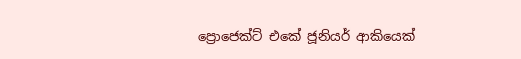ප්‍රොජෙක්ට් එකේ ජූනියර් ආකියෙක්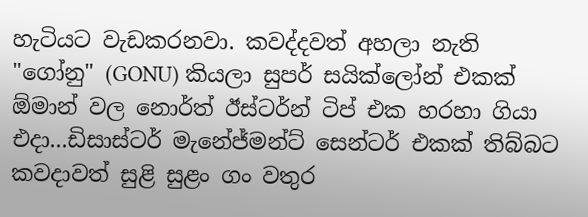හැටියට වැඩකරනවා. කවද්දවත් අහලා නැති "ගෝනු" (GONU) කියලා සුපර් සයික්ලෝන් එකක් ඕමාන් වල නොර්ත් ඊස්ටර්න් ටිප් එක හරහා ගියා එදා...ඩිසාස්ටර් මැනේජ්මන්ට් සෙන්ටර් එකක් තිබ්බට කවදාවත් සුළි සුළං ගං වතුර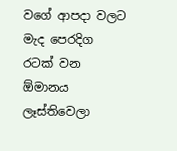වගේ ආපදා වලට මැද පෙරදිග රටක් වන ඕමානය ලෑස්තිවෙලා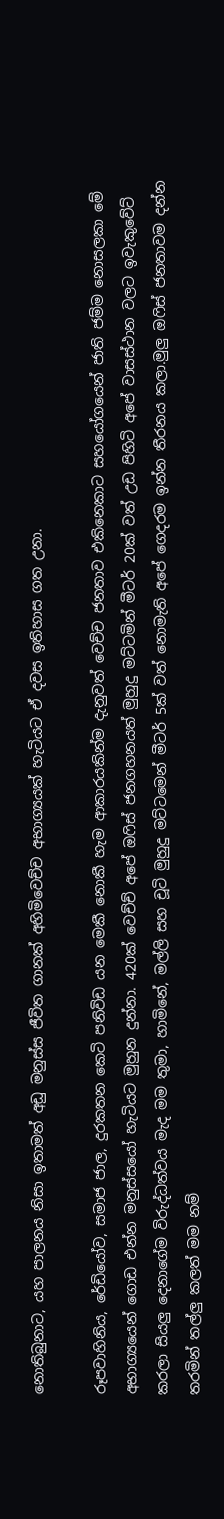නොතිබුනාට, යහ පාලනය නිසා ඉතාමත් අඩු මනුස්ස ජීවිත ගානක් අහිමිවෙච්ච අභාග්‍යයක් හැටියට ඒ දවස ඉතිහාස ගත උනා.

රූපවාහිනිය, රේඩියෝව, සමාජ ජාල, දුරකතන කෙටි පනිවිඩ යන මෙකී නොකී හැම ආකාරයකින්ම දැනුවත් වෙච්ච ජනතාව එකිනෙකාට සහයෝගයෙන් ජාති ජම්ම නොසලකා මේ අභාග්‍යයෙන් ගොඩ එන්න මනුස්සයෝ හැටියට මුහුන දුන්නා. 420ක් වෙච්ච් අපේ ඔෆිස් ජනගහනයත් මුහුදු මට්ටමින් මීටර් 20ක් වත් උඩ පිහිටි අපේ වාසස්ථාන වලට ඉවැකුවේට් කරලා සියලු දෙනාගේම විරුද්ධත්වය මැද මම තුමා, හාමිනේ, මල්ලි සහ චූටි මුහුදු මට්ටමෙන් මීටර් 5ක් වත් නොමැති අපේ ගෙදරම ඉන්න තීරනය කලා.මුලු ඔෆිස් ජනතාවම දන්න තරමින් තල්ලු කලත් මම නම්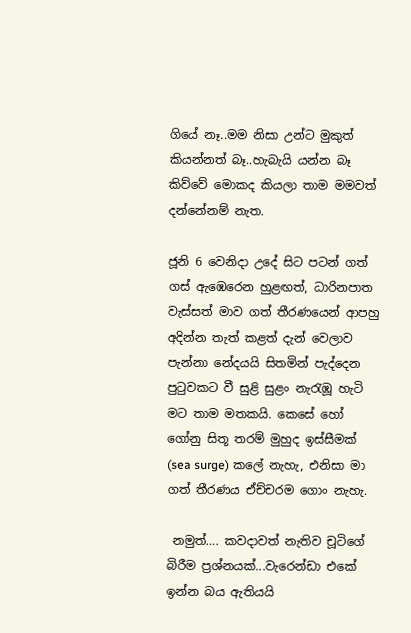ගියේ නෑ..මම නිසා උන්ට මුකුත් කියන්නත් බෑ..හැබැයි යන්න බෑ කිව්වේ මොකද කියලා තාම මමවත් දන්නේනම් නැත.

ජූනි 6 වෙනිදා උදේ සිට පටන් ගත් ගස් ඇඹෙරෙන හුළඟත්, ධාරිනපාත වැස්සත් මාව ගත් තීරණයෙන් ආපහු අදින්න තැත් කළත් දැන් වෙලාව පැන්නා නේදයයි සිතමින් පැද්දෙන පුටුවකට වී සුළි සුළං නැරැඹූ හැටි මට තාම මතකයි. කෙසේ හෝ ගෝනු සිතූ තරම් මුහුද ඉස්සීමක් (sea surge) කලේ නැහැ, එනිසා මා ගත් තීරණය ඒච්චරම ගොං නැහැ.

 නමුත්…. කවදාවත් නැතිව චූටිගේ බිරීම ප්‍රශ්නයක්...වැරෙන්ඩා එකේ ඉන්න බය ඇතියයි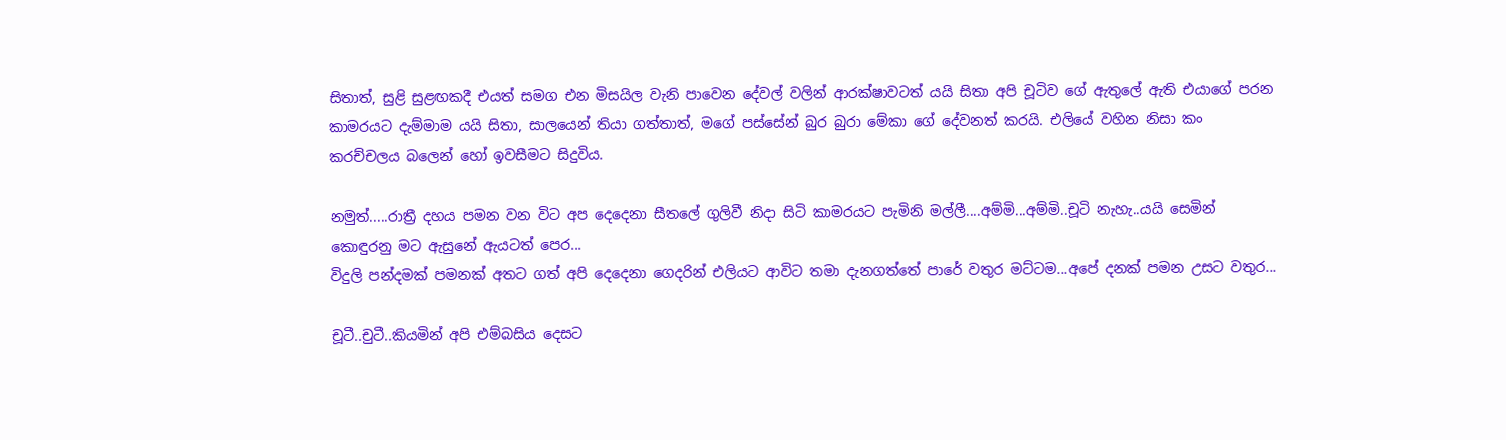සිතාත්, සුළි සුළඟකදී එයත් සමග එන මිසයිල වැනි පාවෙන දේවල් වලින් ආරක්ෂාවටත් යයි සිතා අපි චූටිව ගේ ඇතුලේ ඇති එයාගේ පරන කාමරයට දැම්මාම යයි සිතා, සාලයෙන් තියා ගත්තාත්, මගේ පස්සේන් බුර බුරා මේකා ගේ දේවනත් කරයි. එලියේ වහින නිසා කං කරච්චලය බලෙන් හෝ ඉවසීමට සිදුවිය.

නමුත්.....රාත්‍රී දහය පමන වන විට අප දෙදෙනා සීතලේ ගුලිවී නිදා සිටි කාමර‍යට පැමිනි මල්ලී....අම්මි...අම්මි..චූටි නැහැ..යයි සෙමින් කොඳුරනු මට ඇසුනේ ඇයටත් පෙර...
විදුලි පන්දමක් පමනක් අතට ගත් අපි දෙදෙනා ගෙදරින් එලියට ආවිට තමා දැනගත්තේ පාරේ වතුර මට්ටම...අපේ දනක් පමන උසට වතුර...

චූටී..චුටී..කියමින් අපි එම්බසිය දෙසට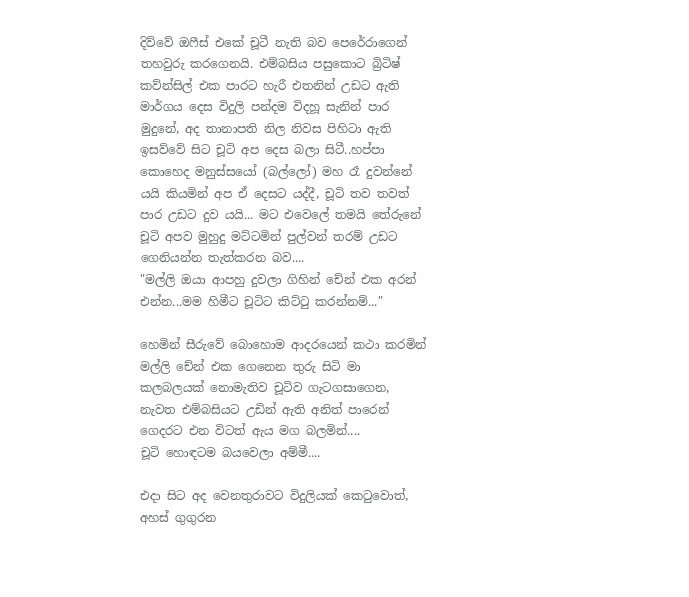දිව්වේ ඔෆීස් එකේ චූටී නැති බව පෙරේරාගෙන් තහවුරු කරගෙනයි. එම්බසිය පසුකොට බ්‍රිටිෂ් කව්න්සිල් එක පාරට හැරී එතනින් උඩට ඇති මාර්ගය දෙස විදුලි පන්දම විදහූ සැනින් පාර මුදුනේ, අද තානාපති නිල නිවස පිහිටා ඇති ඉසව්වේ සිට චූටි අප දෙස බලා සිටී..හප්පා කොහෙද මනුස්සයෝ (බල්ලෝ) මහ රෑ දුවන්නේ යයි කියමින් අප ඒ දෙසට යද්දී, චූටි තව තවත් පාර උඩට දුව යයි... මට එවෙලේ තමයි තේරුනේ චූටි අපව මුහුදු මට්ටමින් පුල්වන් තරම් උඩට ගෙනියන්න තැත්කරන බව....
"මල්ලි ඔයා ආපහු දුවලා ගිහින් චේන් එක අරන් එන්න...මම හිමීට චූටිට කිට්ටු කරන්නම්..."

හෙමින් සීරුවේ බොහොම ආදරයෙන් කථා කරමින් මල්ලි චේන් එක ගෙනෙන තුරු සිටි මා කලබලයක් නොමැතිව චූටිව ගැටගසාගෙන, නැවත එම්බසි‍යට උඩින් ඇති අනිත් පාරෙන් ගෙදරට එන විටත් ඇය මග බලමින්....
චූටි හොඳටම බයවෙලා අම්මී....

එදා සිට අද වෙනතුරාවට විදුලියක් කෙටුවොත්, අහස් ගුගුරන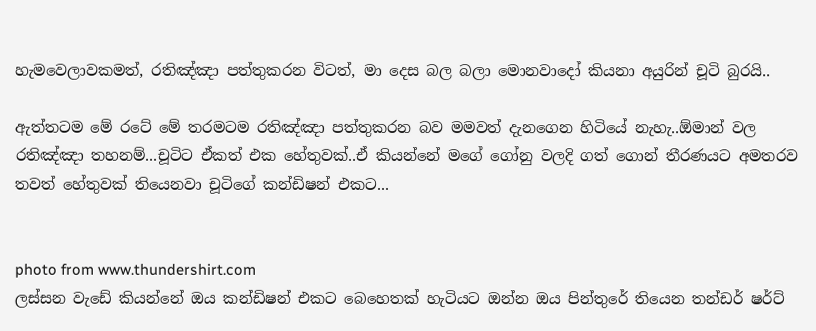හැමවෙලාවකමත්, රතිඤ්ඤා පත්තුකරන විටත්, මා දෙස බල බලා මොනවාදෝ කියනා අයුරින් චූටි බුරයි..

ඇත්තටම මේ රටේ මේ තරමටම රතිඤ්ඤා පත්තුකරන බව මමවත් දැනගෙන හිටියේ නැහැ..ඕමාන් වල රතිඤ්ඤා තහනම්...චූටිට ඒකත් එක හේතුවක්..ඒ කියන්නේ මගේ ගෝනු වලදි ගත් ගොන් තීරණයට අමතරව තවත් හේතුවක් තියෙනවා චූටිගේ කන්ඩිෂන් එකට...


photo from www.thundershirt.com
ලස්සන වැඩේ කියන්නේ ඔය කන්ඩිෂන් එකට බෙහෙතක් හැටියට ඔන්න ඔය පින්තුරේ තියෙන තන්ඩර් ෂර්ට්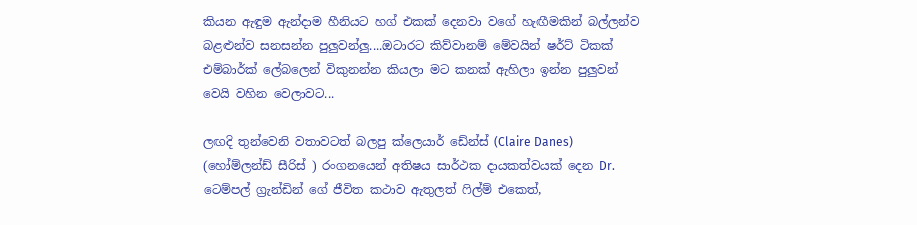කියන ඇඳුම ඇන්දාම හීනියට හග් එකක් දෙනවා වගේ හැඟීමකින් බල්ලන්ව බළළුන්ව සනසන්න පුලුවන්ලු....ඔටාරට කිව්වානම් මේවයින් ෂර්ට් ටිකක් එම්බාර්ක් ලේබලෙන් විකුනන්න කියලා මට කනක් ඇහිලා ඉන්න පුලුවන් වෙයි වහින වෙලාවට...

ලඟදි තුන්වෙනි වතාවටත් බලපු ක්ලෙයාර් ඩේන්ස් (Claire Danes) (හෝම්ලන්ඩ් සීරිස් ) රංගනයෙන් අතිෂය සාර්ථක දායකත්වයක් දෙන Dr. ටෙම්පල් ග්‍රැන්ඩින් ගේ ජීවිත කථාව ඇතුලත් ෆිල්ම් එකෙත්,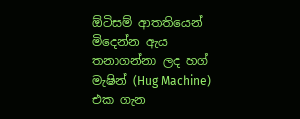ඕටිසම් ආතතියෙන් මිදෙන්න ඇය තනාගන්නා ලද හග් මැෂින් (Hug Machine) එක ගැන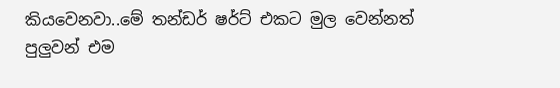කියවෙනවා..මේ තන්ඩර් ෂර්ට් එකට මුල වෙන්නත් පුලුවන් එම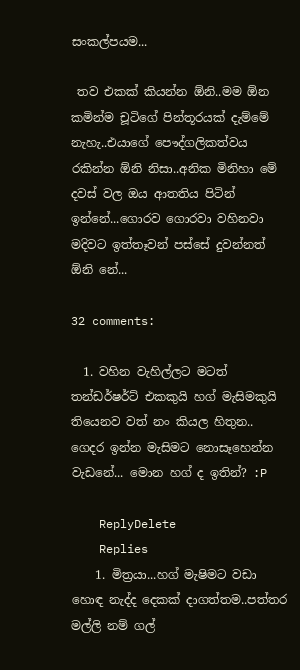සංකල්පයම...

 තව එකක් කියන්න ඕනි..මම ඕන කමින්ම චූටිගේ පින්තූරයක් දැම්මේ නැහැ..එයාගේ පෞද්ගලිකත්වය රකින්න ඕනි නිසා..අනික මිනිහා මේ දවස් වල ඔය ආතතිය පිටින් ඉන්නේ...ගොරව ගොරවා වහිනවා මදිවට ඉත්තෑවන් පස්සේ දුවන්නත් ඕනි නේ...

32 comments:

  1. වහින වැහිල්ලට මටත් තන්ඩර්ෂර්ට් එකකුයි හග් මැසිමකුයි තියෙනව වත් නං කියල හිතුන.. ගෙදර ඉන්න මැසිමට නොසෑහෙන්න වැඩනේ... මොන හග් ද ඉතින්? :P

    ReplyDelete
    Replies
    1. මිත්‍රයා...හග් මැෂිමට වඩා හොඳ නැද්ද දෙකක් දාගත්තම..පත්තර මල්ලි නම් ගල්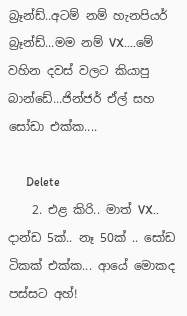බ්‍රෑන්ඩ්..අටම් නම් හැනපියර් බ්‍රෑන්ඩ්...මම නම් VX....මේ වහින දවස් වලට කියාපු බාන්ඩේ...ජින්ජර් ඒල් සහ සෝඩා එක්ක....

      Delete
    2. එළ කිරි.. මාත් VX.. දාන්ඩ 5ක්.. නෑ 50ක් .. සෝඩ ටිකක් එක්ක... ආයේ මොකද පස්සට අහ්!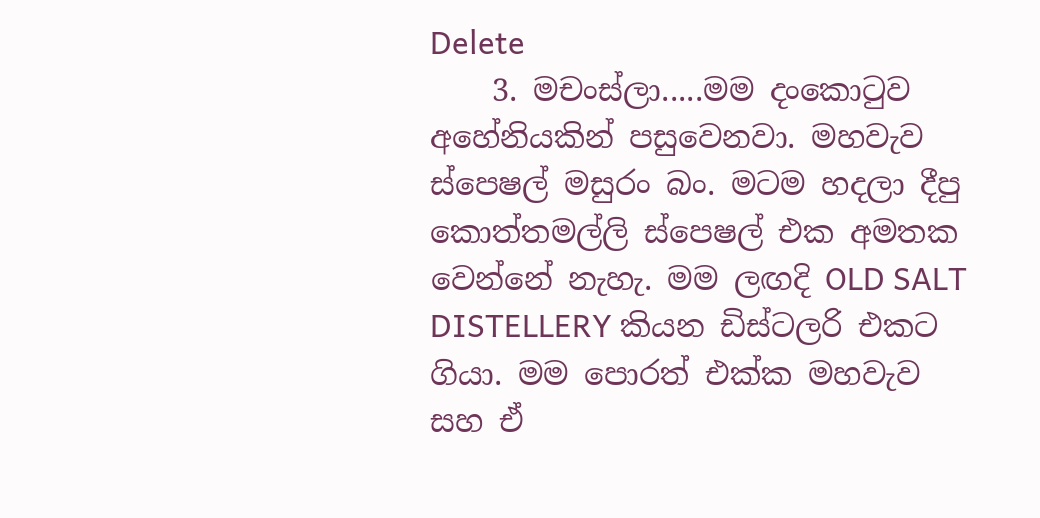Delete
    3. මචංස්ලා.....මම දංකොටුව අහේනියකින් පසුවෙනවා. මහවැව ස්පෙෂල් මසුරං බං. මටම හදලා දීපු කොත්තමල්ලි ස්පෙෂල් එක අමතක වෙන්නේ නැහැ. මම ලඟදි OLD SALT DISTELLERY කියන ඩිස්ටලරි එකට ගියා. මම පොරත් එක්ක මහවැව සහ ඒ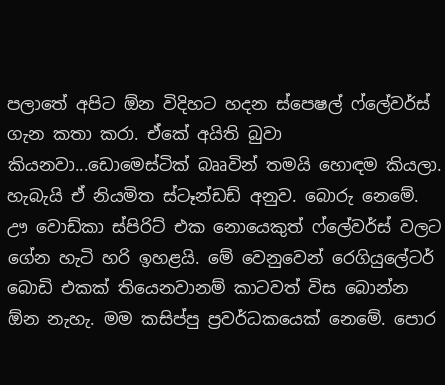පලාතේ අපිට ඕන විදිහට හදන ස්පෙෂල් ෆ්ලේවර්ස් ගැන කතා කරා. ඒකේ අයිති බුවා කියනවා...ඩොමෙස්ටික් බෲවින් තමයි හොඳම කියලා. හැබැයි ඒ නියමිත ස්ටෑන්ඩඩ් අනුව. බොරු නෙමේ. ඌ වොඩ්කා ස්පිරිට් එක නොයෙකුත් ෆ්ලේවර්ස් වලට ගේන හැටි හරි ඉහළයි. මේ වෙනුවෙන් රෙගියුලේටර් බොඩි එකක් තියෙනවානම් කාටවත් විස බොන්න ඕන නැහැ. මම කසිප්පු ප්‍රවර්ධකයෙක් නෙමේ. පොර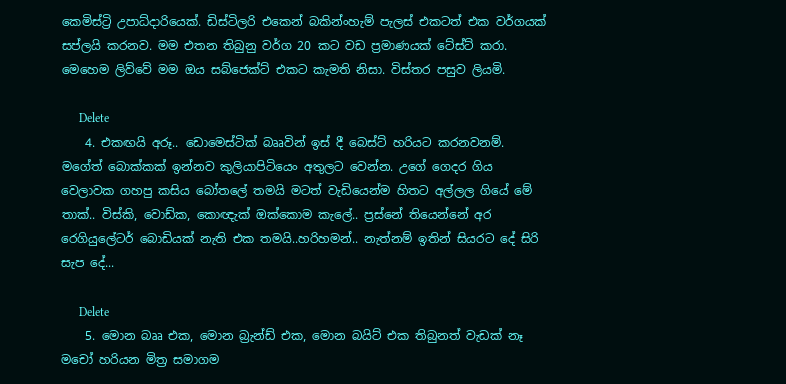කෙමිස්ට්‍රි උපාධ්දාරියෙක්. ඩිස්ටිලරි එකෙන් බකින්ංහැම් පැලස් එකටත් එක වර්ගයක් සප්ලයි කරනව. මම එතන තිබුනු වර්ග 20 කට වඩ ප්‍රමාණයක් ටේස්ට් කරා. මෙහෙම ලිව්වේ මම ඔය සබ්ජෙක්ට් එකට කැමති නිසා. විස්තර පසුව ලියමි.

      Delete
    4. එකඟයි අරූ.. ඩොමෙස්ටික් බෲවින් ඉස් දී බෙස්ට් හරියට කරනවනම්. මගේත් බොක්කක් ඉන්නව කුලියාපිටියෙං අතුලට වෙන්න. උගේ ගෙදර ගිය වෙලාවක ගහපු කසිය බෝතලේ තමයි මටත් වැඩියෙන්ම හිතට අල්ලල ගියේ මේ තාක්.. විස්කි, වොඩ්ක, කොඥැක් ඔක්කොම කැලේ.. ප්‍රස්නේ තියෙන්නේ අර රෙගියුලේටර් බොඩියක් නැති එක තමයි..හරිහමන්.. නැත්නම් ඉතින් සියරට දේ සිරි සැප දේ...

      Delete
    5. මොන බෲ එක, මොන බ්‍රැන්ඩ් එක, මොන බයිට් එක තිබුනත් වැඩක් නෑ මචෝ හරියන මිත්‍ර සමාගම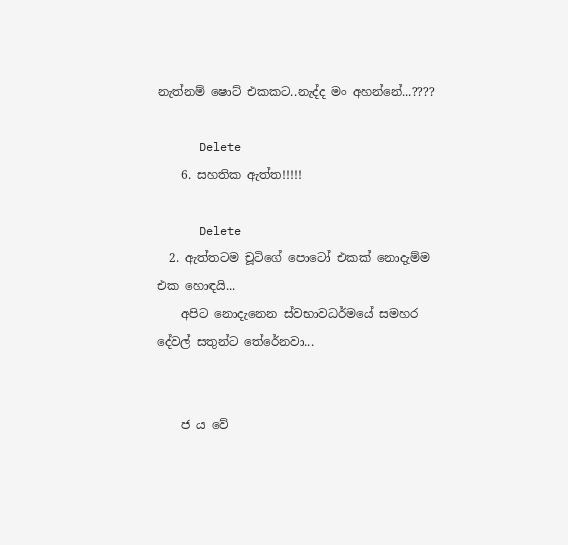නැත්නම් ෂොට් එකකට..නැද්ද මං අහන්නේ...????

      Delete
    6. සහතික ඇත්ත!!!!!

      Delete
  2. ඇත්තටම චූටිගේ පොටෝ එකක් නොදැම්ම එක හොඳයි...
    අපිට නොදැනෙන ස්වභාවධර්මයේ සමහර දේවල් සතුන්ට තේරේනවා...


    ජ ය වේ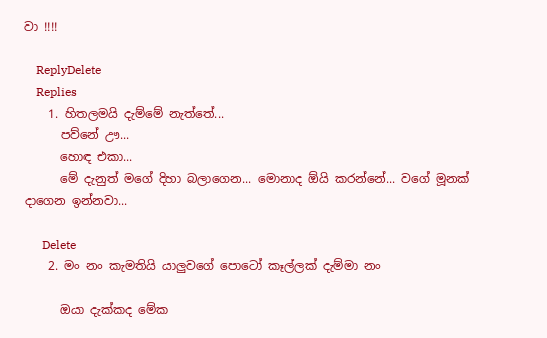වා !!!!

    ReplyDelete
    Replies
    1. හිතලමයි දැම්මේ නැත්තේ...
      පව්නේ ඌ...
      හොඳ එකා...
      මේ දැනුත් මගේ දිහා බලාගෙන... මොනාද ඕයි කරන්නේ... වගේ මූනක් දාගෙන ඉන්නවා...

      Delete
    2. මං නං කැමතියි යාලුවගේ පොටෝ කෑල්ලක් දැම්මා නං

      ඔයා දැක්කද මේක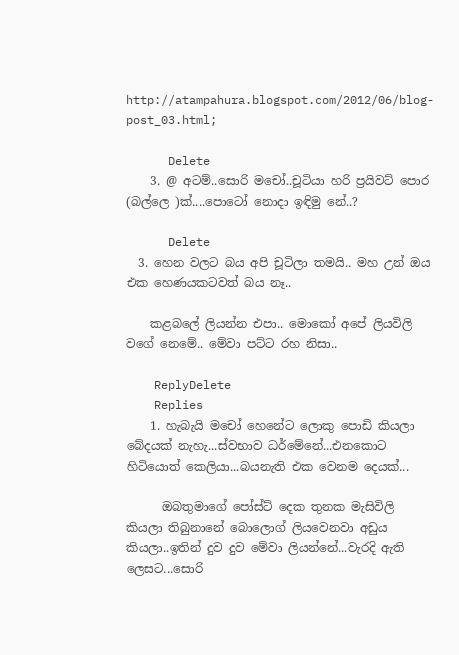http://atampahura.blogspot.com/2012/06/blog-post_03.html;

      Delete
    3. @ අටම්..සොරි මචෝ..චූටියා හරි ප්‍රයිවට් පොර (බල්ලෙ )ක්....පොටෝ නොදා ඉඳිමු නේ..?

      Delete
  3. හෙන වලට බය අපි චූටිලා තමයි.. මහ උන් ඔය එක හෙණයකටවත් බය නෑ..

    කළබලේ ලියන්න එපා.. මොකෝ අපේ ලියවිලි වගේ නෙමේ.. මේවා පට්ට රහ නිසා..

    ReplyDelete
    Replies
    1. හැබැයි මචෝ හෙනේට ලොකු පොඩි කියලා බේදයක් නැහැ...ස්වභාව ධර්මේනේ...එනකොට හිටියොත් කෙලියා...බයනැති එක වෙනම දෙයක්...

      ඔබතුමාගේ පෝස්ට් දෙක තුනක මැසිවිලි කියලා තිබුනානේ බොලොග් ලියවෙනවා අඩුය කියලා..ඉතින් දුව දුව මේවා ලියන්නේ...වැරදි ඇති ලෙසට...සොරි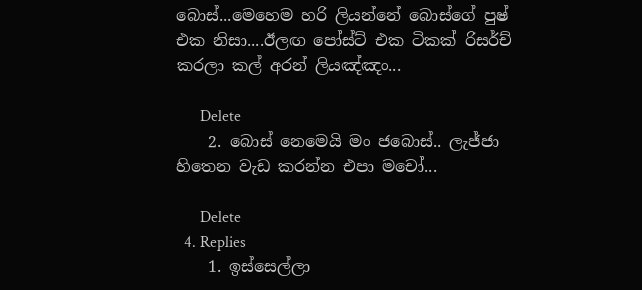බොස්...මෙහෙම හරි ලියන්නේ බොස්ගේ පුෂ් එක නිසා....ඊලඟ පෝස්ට් එක ටිකක් රිසර්ච් කරලා කල් අරන් ලියඤ්ඤං...

      Delete
    2. බොස් නෙමෙයි මං ජබොස්.. ලැජ්ජා හිතෙන වැඩ කරන්න එපා මචෝ...

      Delete
  4. Replies
    1. ඉස්සෙල්ලා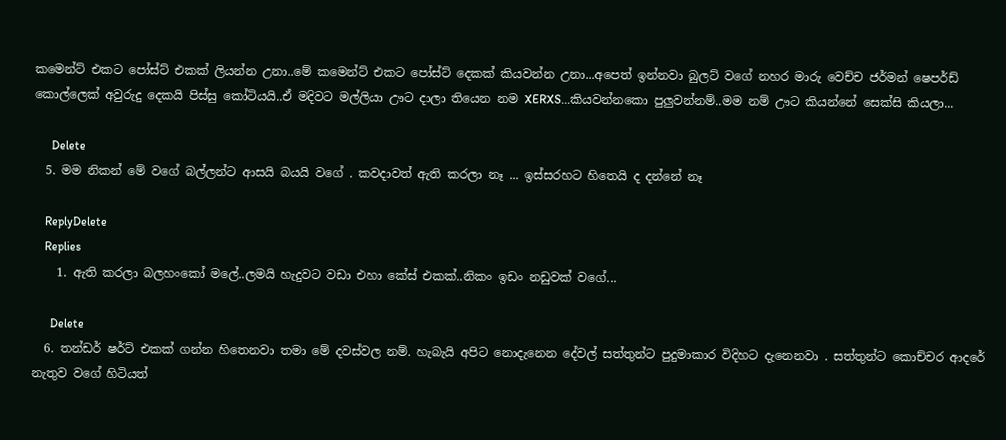කමෙන්ට් එකට පෝස්ට් එකක් ලියන්න උනා..මේ කමෙන්ට් එකට පෝස්ට් දෙකක් කියවන්න උනා...අපෙත් ඉන්නවා බුලට් වගේ නහර මාරු වෙච්ච ජර්මන් ෂෙපර්ඩ් කොල්ලෙක් අවුරුදු දෙකයි පිස්සු කෝටියයි..ඒ මදිවට මල්ලියා ඌට දාලා තියෙන නම XERXS...කියවන්නකො පුලුවන්නම්..මම නම් ඌට කියන්නේ සෙක්සි කියලා...

      Delete
  5. මම නිකන් මේ වගේ බල්ලන්ට ආසයි බයයි වගේ . කවදාවත් ඇති කරලා නෑ ... ඉස්සරහට හිතෙයි ද දන්නේ නෑ

    ReplyDelete
    Replies
    1. ඇති කරලා බලහංකෝ මලේ..ලමයි හැදුවට වඩා එහා කේස් එකක්..නිකං ඉඩං නඩුවක් වගේ...

      Delete
  6. තන්ඩර් ෂර්ට් එකක් ගන්න හිතෙනවා තමා මේ දවස්වල නම්. හැබැයි අපිට නොදැනෙන දේවල් සත්තුන්ට පුදුමාකාර විදිහට දැනෙනවා . සත්තුන්ට කොච්චර ආදරේ නැතුව වගේ හිටියත්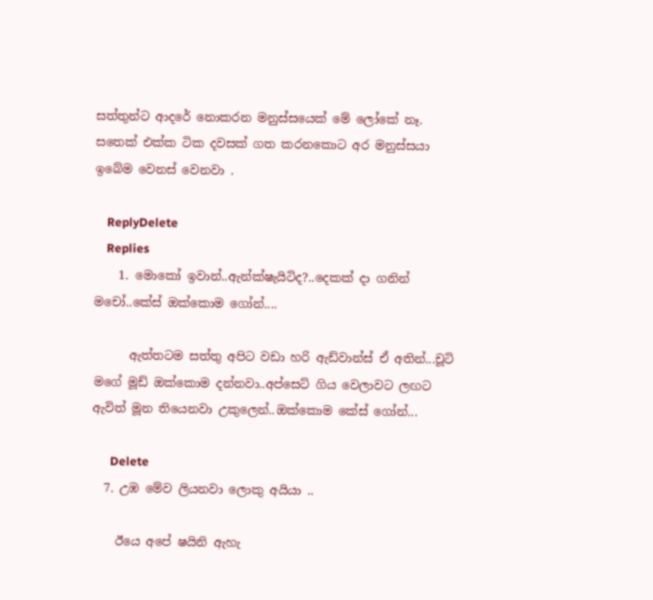සත්තුන්ට ආදරේ නොකරන මනුස්සයෙක් මේ ලෝකේ නෑ. සතෙක් එක්ක ටික දවසක් ගත කරනකොට අර මනුස්සයා ඉබේම වෙනස් වෙනවා .

    ReplyDelete
    Replies
    1. මොකෝ ඉවාන්..ඇන්ක්ෂැයිටිද?..දෙකක් දා ගනින් මචෝ..කේස් ඔක්කොම ගෝන්....

      ඇත්තටම සත්තු අපිට වඩා හරි ඇඩ්වාන්ස් ඒ අතින්...චූටි මගේ මූඩ් ඔක්කොම දන්නවා..අප්සෙට් ගිය වෙලාවට ලඟට ඇවිත් මූන තියෙනවා උකුලෙන්..ඔක්කොම කේස් ගෝන්...

      Delete
  7. උඹ මේව ලියනවා ලොකු අයියා ..

    ඊයෙ අපේ ෂයිනි ඇහැ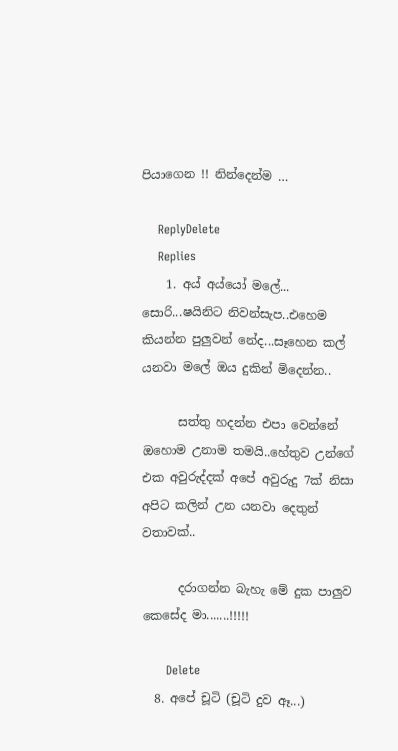පියාගෙන !! නින්දෙන්ම …

    ReplyDelete
    Replies
    1. අය් අය්යෝ මලේ... සොරි...ෂයිනිට නිවන්සැප..එහෙම කියන්න පුලුවන් නේද...සෑහෙන කල් යනවා මලේ ඔය දුකින් මිදෙන්න..

      සත්තු හදන්න එපා වෙන්නේ ඔහොම උනාම තමයි..හේතුව උන්ගේ එක අවුරුද්දක් අපේ අවුරුදු 7ක් නිසා අපිට කලින් උන යනවා දෙතුන් වතාවක්..

      දරාගන්න බැහැ මේ දුක පාලුව කෙසේද මා.......!!!!!

      Delete
  8. අපේ චූටි (චූටි දුව ඈ...)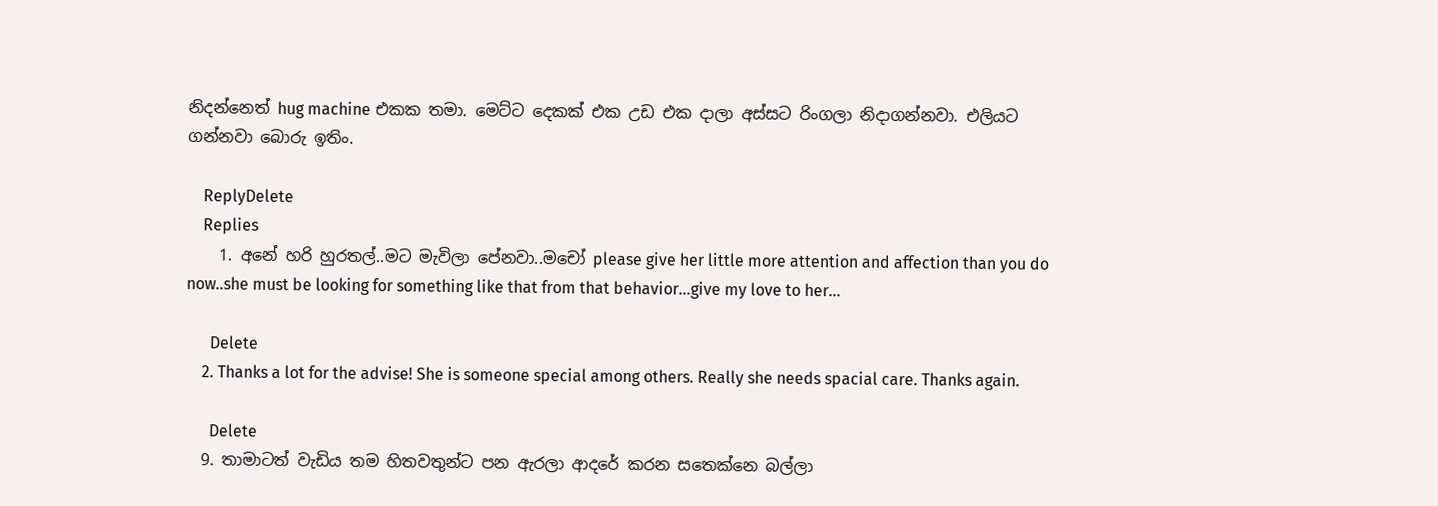නිදන්නෙත් hug machine එකක තමා. මෙට්ට දෙකක් එක උඩ එක දාලා අස්සට රිංගලා නිදාගන්නවා. එලියට ගන්නවා බොරු ඉතිං.

    ReplyDelete
    Replies
    1. අනේ හරි හුරතල්..මට මැවිලා පේනවා..මචෝ please give her little more attention and affection than you do now..she must be looking for something like that from that behavior...give my love to her...

      Delete
    2. Thanks a lot for the advise! She is someone special among others. Really she needs spacial care. Thanks again.

      Delete
  9. තාමාටත් වැඩිය තම හිතවතුන්ට පන ඇරලා ආදරේ කරන සතෙක්නෙ බල්ලා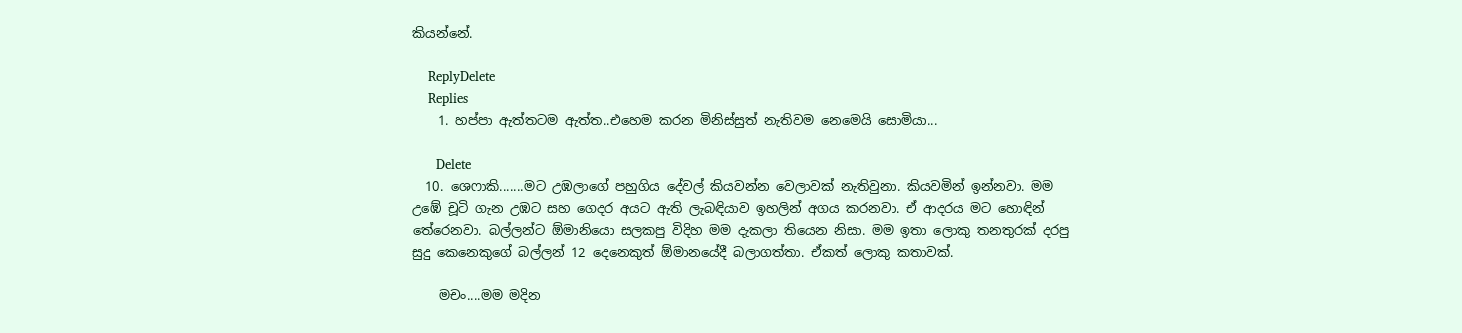කියන්නේ.

    ReplyDelete
    Replies
    1. හප්පා ඇත්තටම ඇත්ත..එහෙම කරන මිනිස්සුත් නැතිවම නෙමෙයි සොමියා...

      Delete
  10. ශෙෆාකි.......මට උඹලාගේ පහුගිය දේවල් කියවන්න වෙලාවක් නැතිවුනා. කියවමින් ඉන්නවා. මම උඹේ චූටි ගැන උඹට සහ ගෙදර අයට ඇති ලැබඳියාව ඉහලින් අගය කරනවා. ඒ ආදරය මට හොඳින් තේරෙනවා. බල්ලන්ට ඕමානියො සලකපු විදිහ මම දැකලා තියෙන නිසා. මම ඉතා ලොකු තනතුරක් දරපු සුදු කෙනෙකුගේ බල්ලන් 12 දෙනෙකුත් ඕමානයේදී බලාගත්තා. ඒකත් ලොකු කතාවක්.

    මචං....මම මදින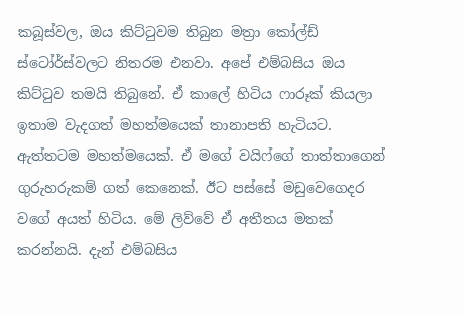කබූස්වල, ඔය කිට්ටුවම තිබුන මත්‍රා කෝල්ඩ් ස්ටෝර්ස්වලට නිතරම එනවා. අපේ එම්බසිය ඔය කිට්ටුව තමයි තිබුනේ. ඒ කාලේ හිටිය ෆාරූක් කියලා ඉතාම වැදගත් මහත්මයෙක් තානාපති හැටියට. ඇත්තටම මහත්මයෙක්. ඒ මගේ වයිෆ්ගේ තාත්තාගෙන් ගුරුහරුකම් ගත් කෙනෙක්. ඊට පස්සේ මඩුවෙගෙදර වගේ අයත් හිටිය. මේ ලිව්වේ ඒ අතීතය මතක් කරන්නයි. දැන් එම්බසිය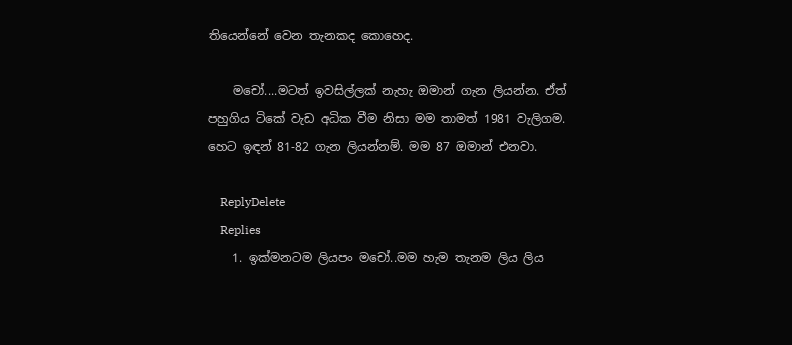තියෙන්නේ වෙන තැනකද කොහෙද.

    මචෝ....මටත් ඉවසිල්ලක් නැහැ ඔමාන් ගැන ලියන්න. ඒත් පහුගිය ටිකේ වැඩ අධික වීම නිසා මම තාමත් 1981 වැලිගම. හෙට ඉඳන් 81-82 ගැන ලියන්නම්. මම 87 ඔමාන් එනවා.

    ReplyDelete
    Replies
    1. ඉක්මනටම ලියපං මචෝ..මම හැම තැනම ලිය ලිය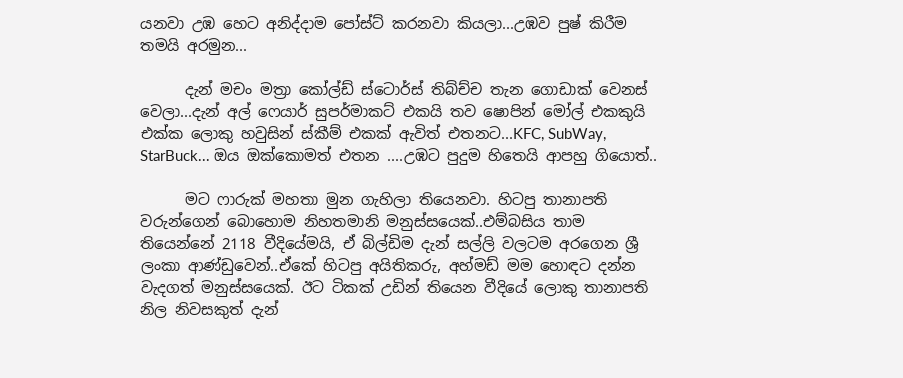යනවා උඹ හෙට අනිද්දාම පෝස්ට් කරනවා කියලා...උඹව පුෂ් කිරීම තමයි අරමුන...

      දැන් මචං මත්‍රා කෝල්ඩ් ස්ටොර්ස් තිබ්ච්ච තැන ගොඩාක් වෙනස් වෙලා...දැන් අල් ෆෙයාර් සුපර්මාකට් එකයි තව ෂොපින් මෝල් එකකුයි එක්ක ලොකු හවුසින් ස්කීම් එකක් ඇවිත් එතනට...KFC, SubWay, StarBuck... ඔය ඔක්කොමත් එතන ....උඹට පුදුම හිතෙයි ආපහු ගියොත්..

      මට ෆාරුක් මහතා මුන ගැහිලා තියෙනවා. හිටපු තානාපති වරුන්ගෙන් බොහොම නිහතමානි මනුස්සයෙක්..එම්බසිය තාම තියෙන්නේ 2118 වීදියේමයි, ඒ බිල්ඩිම දැන් සල්ලි වලටම අරගෙන ශ්‍රී ලංකා ආණ්ඩුවෙන්..ඒකේ හිටපු අයිතිකරු, අහ්මඩ් මම හොඳට දන්න වැදගත් මනුස්සයෙක්. ඊට ටිකක් උඩින් තියෙන වීදියේ ලොකු තානාපති නිල නිවසකුත් දැන්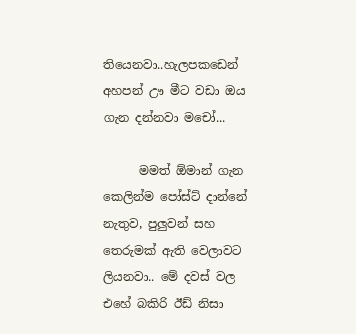තියෙනවා..හැලපකඩෙන් අහපන් ඌ මීට වඩා ඔය ගැන දන්නවා මචෝ...

      මමත් ඕමාන් ගැන කෙලින්ම පෝස්ට් දාන්නේ නැතුව, පුලුවන් සහ තෙරුමක් ඇති වෙලාවට ලියනවා.. මේ දවස් වල එහේ බකිරි ඊඩ් නිසා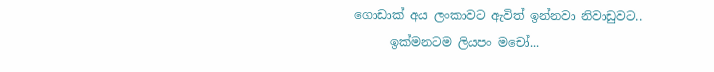ගොඩාක් අය ලංකාවට ඇවිත් ඉන්නවා නිවාඩුවට..
      ඉක්මනටම ලියපං මචෝ...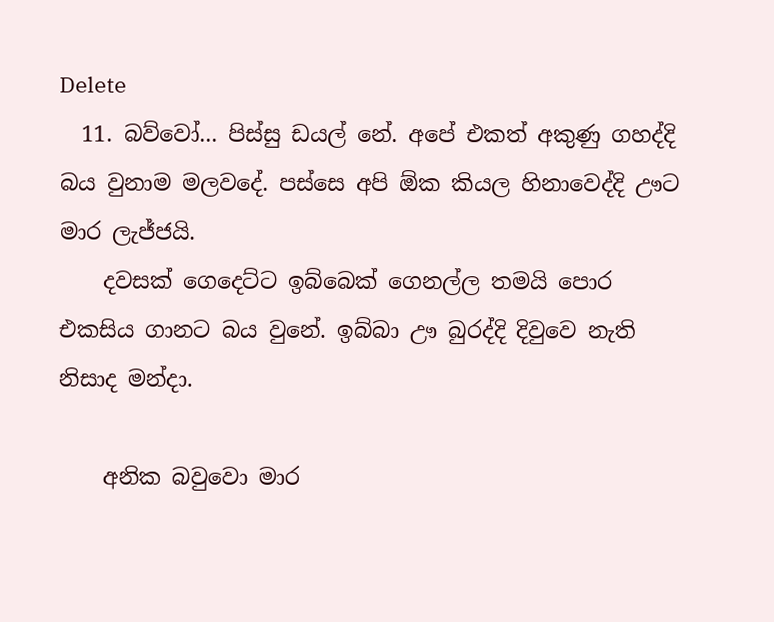Delete
  11. බව්වෝ... පිස්සු ඩයල් නේ. අපේ එකත් අකුණු ගහද්දි බය වුනාම මලවදේ. පස්සෙ අපි ඕක කියල හිනාවෙද්දි ඌට මාර ලැජ්ජයි.
    දවසක් ගෙදෙට්ට ඉබ්බෙක් ගෙනල්ල තමයි පොර එකසිය ගානට බය වුනේ. ඉබ්බා ඌ බුරද්දි දිවුවෙ නැති නිසාද මන්දා.

    අනික බවුවො මාර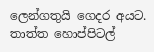ලෙන්ගතුයි ගෙදර අයට. තාත්ත හොප්පිටල්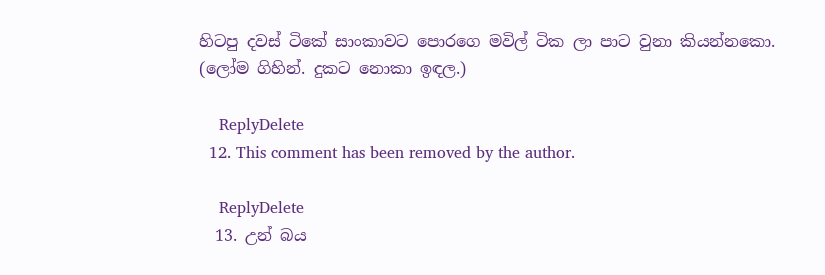හිටපු දවස් ටිකේ සාංකාවට පොරගෙ මවිල් ටික ලා පාට වුනා කියන්නකො. (ලෝම ගිහින්. දුකට නොකා ඉඳල.)

    ReplyDelete
  12. This comment has been removed by the author.

    ReplyDelete
  13. උන් බය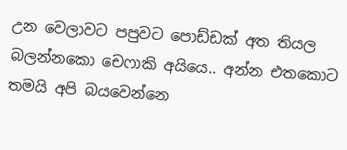උන වෙලාවට පපුවට පොඩ්ඩක් අත තියල බලන්නකො චෙෆාකි අයියෙ.. අන්න එතකොට තමයි අපි බයවෙන්නෙ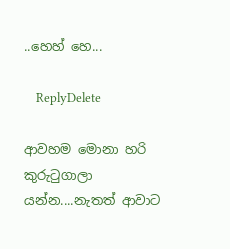..හෙහ් හෙ...

    ReplyDelete

ආවහම මොනා හරි කුරුටුගාලා යන්න....නැතත් ආවාට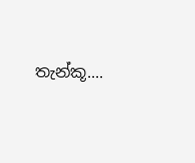තැන්කූ....